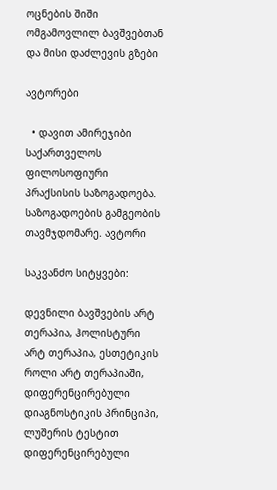ოცნების შიში ომგამოვლილ ბავშვებთან და მისი დაძლევის გზები

ავტორები

  • დავით ამირეჯიბი საქართველოს ფილოსოფიური პრაქსისის საზოგადოება. საზოგადოების გამგეობის თავმჯდომარე. ავტორი

საკვანძო სიტყვები:

დევნილი ბავშვების არტ თერაპია, ჰოლისტური არტ თერაპია, ესთეტიკის როლი არტ თერაპიაში, დიფერენცირებული დიაგნოსტიკის პრინციპი, ლუშერის ტესტით დიფერენცირებული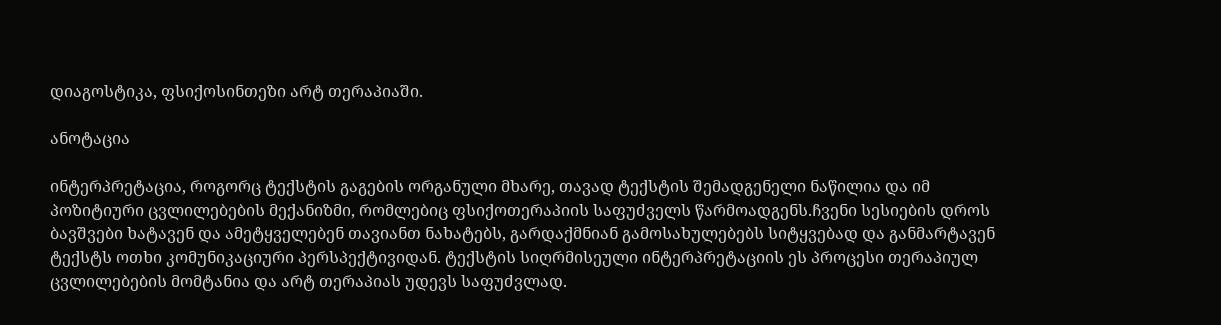დიაგოსტიკა, ფსიქოსინთეზი არტ თერაპიაში.

ანოტაცია

ინტერპრეტაცია, როგორც ტექსტის გაგების ორგანული მხარე, თავად ტექსტის შემადგენელი ნაწილია და იმ პოზიტიური ცვლილებების მექანიზმი, რომლებიც ფსიქოთერაპიის საფუძველს წარმოადგენს.ჩვენი სესიების დროს ბავშვები ხატავენ და ამეტყველებენ თავიანთ ნახატებს, გარდაქმნიან გამოსახულებებს სიტყვებად და განმარტავენ ტექსტს ოთხი კომუნიკაციური პერსპექტივიდან. ტექსტის სიღრმისეული ინტერპრეტაციის ეს პროცესი თერაპიულ ცვლილებების მომტანია და არტ თერაპიას უდევს საფუძვლად.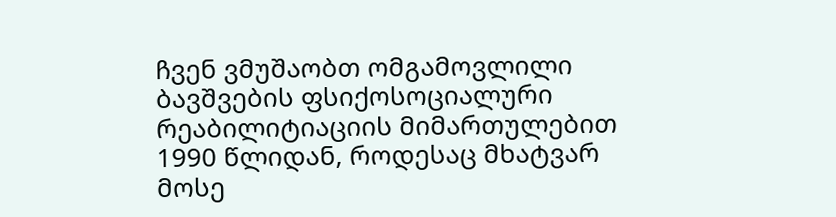ჩვენ ვმუშაობთ ომგამოვლილი ბავშვების ფსიქოსოციალური რეაბილიტიაციის მიმართულებით 1990 წლიდან, როდესაც მხატვარ მოსე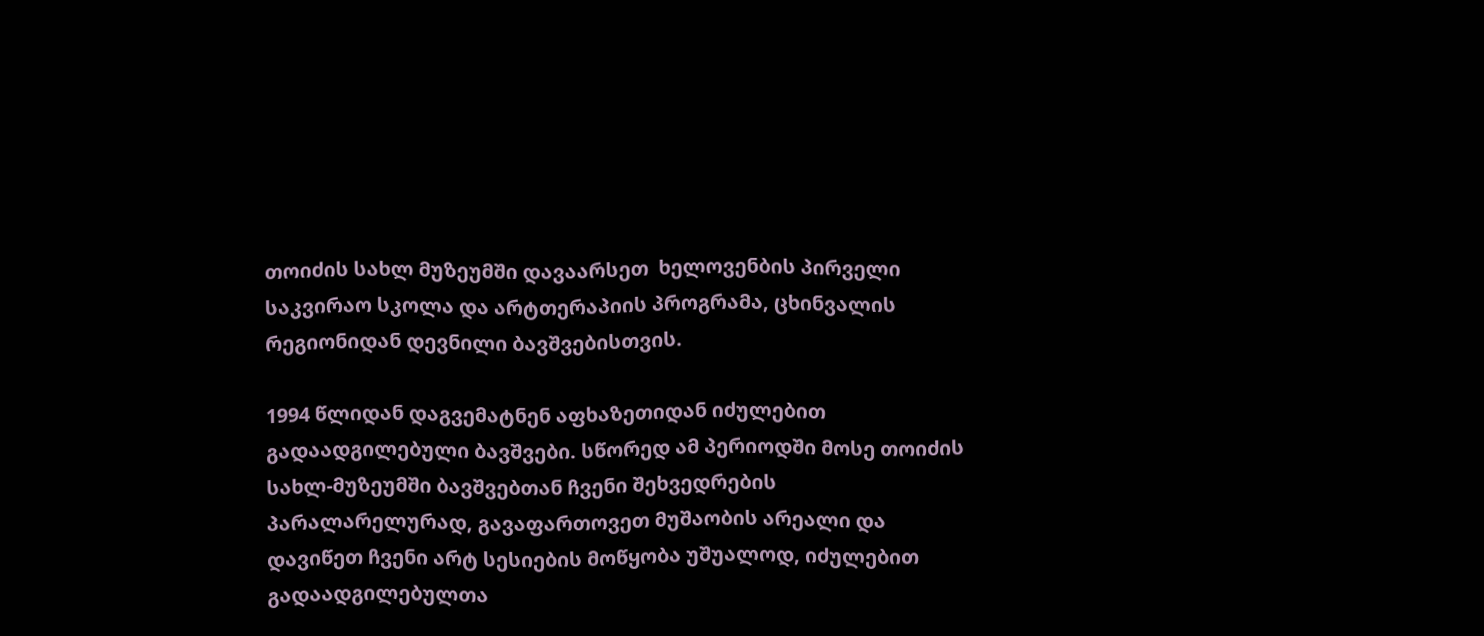თოიძის სახლ მუზეუმში დავაარსეთ  ხელოვენბის პირველი საკვირაო სკოლა და არტთერაპიის პროგრამა, ცხინვალის რეგიონიდან დევნილი ბავშვებისთვის.

1994 წლიდან დაგვემატნენ აფხაზეთიდან იძულებით გადაადგილებული ბავშვები. სწორედ ამ პერიოდში მოსე თოიძის სახლ-მუზეუმში ბავშვებთან ჩვენი შეხვედრების პარალარელურად, გავაფართოვეთ მუშაობის არეალი და დავიწეთ ჩვენი არტ სესიების მოწყობა უშუალოდ, იძულებით გადაადგილებულთა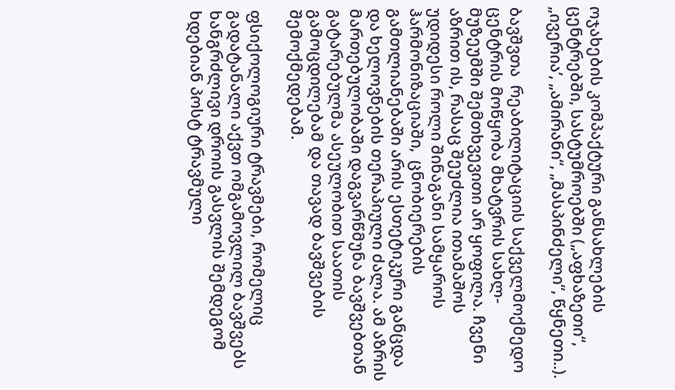ოჯახების კომპაქტური განსახლების ცენტრებში, სასტუმროებში („აფხაზეთი“, „ივერია’, „ამირანი“, „მასპინძელი“, წყნეთი..).

ბავშვთა  რეაბილიტაციის საქველმოქმედო ცენტრის მოწყობა მხატვრის სახლ-მუზეუმში შემთხვევითი არ ყოფილა. ჩვენი აზრით ის, რასაც შეუძლია ითამაშოს უდიდესი როლი შინაგანი სამყაროს ჰარმონიზაციაში,  ცნობიერების გამთლიანებაში არის ესთეტიკური განცდა და ხელოვნების თერაპიული ძალა. ამ აზრის მართებულობაში დაგვარწმუნა ბავშვებთან გატარებულმა ასეულობით საათის გამოცდილებამ და თავად ბავშვების შემოქმედებამ.

ფსიქოლოგიური ტრავმები, რომელიც გადატანალი აქვთ ომგამოვლილ ბავშვებს ხანგრძლივი დროის გასვლის შემდეგომ ხდებიან პოსტ ტრავმული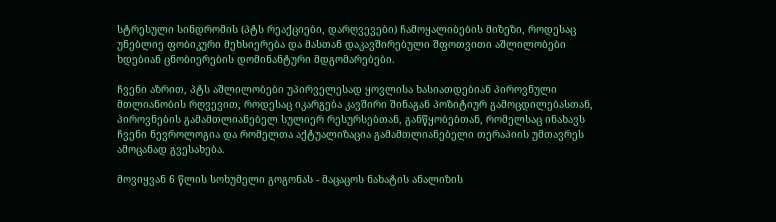სტრესული სინდრომის (პტს რეაქციები, დარღვევები) ჩამოყალიბების მიზეზი, როდესაც  უნებლიე ფობიკური მეხსიერება და მასთან დაკავშირებული შფოთვითი აშლილობები ხდებიან ცნობიერების დომინანტური მდგომარებები.

ჩვენი აზრით, პტს აშლილობები უპირველესად ყოვლისა ხასიათდებიან პიროვნული მთლიანობის რღვევით, როდესაც იკარგება კავშირი შინაგან პოზიტიურ გამოცდილებასთან, პიროვნების გამამთლიანებელ სულიერ რესურსებთან, განწყობებთან, რომელსაც ინახავს ჩვენი ნევროლოგია და რომელთა აქტუალიზაცია გამამთლიანებელი თერაპიის უმთავრეს ამოცანად გვესახება.

მოვიყვან 6 წლის სოხუმელი გოგონას - მაცაცოს ნახატის ანალიზის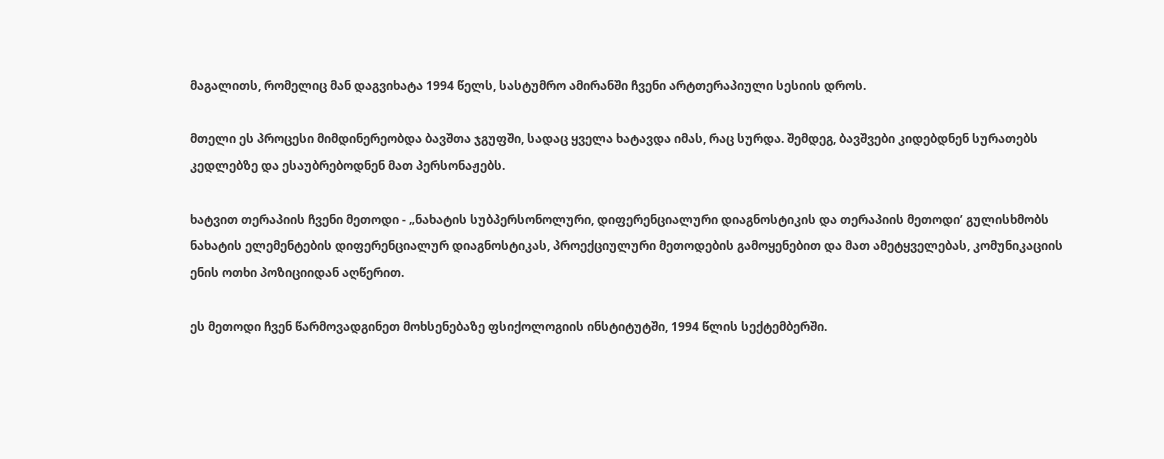მაგალითს, რომელიც მან დაგვიხატა 1994 წელს, სასტუმრო ამირანში ჩვენი არტთერაპიული სესიის დროს.

მთელი ეს პროცესი მიმდინერეობდა ბავშთა ჯგუფში, სადაც ყველა ხატავდა იმას, რაც სურდა. შემდეგ, ბავშვები კიდებდნენ სურათებს კედლებზე და ესაუბრებოდნენ მათ პერსონაჟებს.

ხატვით თერაპიის ჩვენი მეთოდი - „ნახატის სუბპერსონოლური, დიფერენციალური დიაგნოსტიკის და თერაპიის მეთოდი’ გულისხმობს ნახატის ელემენტების დიფერენციალურ დიაგნოსტიკას, პროექციულური მეთოდების გამოყენებით და მათ ამეტყველებას, კომუნიკაციის ენის ოთხი პოზიციიდან აღწერით.

ეს მეთოდი ჩვენ წარმოვადგინეთ მოხსენებაზე ფსიქოლოგიის ინსტიტუტში, 1994 წლის სექტემბერში.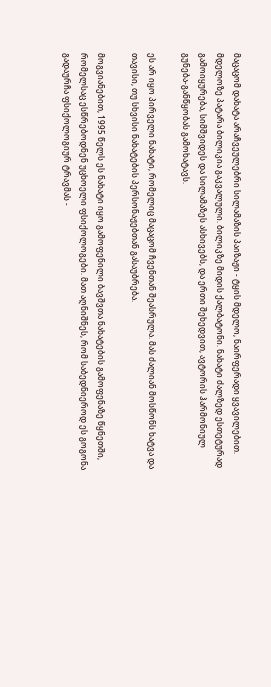მაცაცომ დახატა არაჩვეულებრი სილამაზის პაიზაჟი - ტყის მდელო, ნაირფერადი ყვავილებით. მდელოზე პატარა ბილიკია გაკვალული. ბილიკზე მიდის ქალბატონი. ნახატი ძალზედ ესთეტურად გამოიყურება, სიმშვიდეს და სილამაზეს ასხივებს, და ერთი შეხედვით, ავტორის ჰარმონიულ გუნება-განწყობას გამოხატავს.

ეს არ იყო პირველი ნახატი, რომელიც მაცაცომ ჩვენთან შეასრულა. მას ძალიან მოსწონს ხატვა და თავისი, თუ სხვისი ნახატების პერსონაჟებთან გასაუბრება.

მოგვიანებით, 1995 წელს ეს ნახატი იყო გამოფენილი ბავშვთა ნახატების გამოფენაზე წყნეთში, რომელსაც ესწრებოდნენ უცხოელი ფსიქოლოგები. მათ აღნიშნეს, რომ საბედნიეროდ ეს გოგონა გადაურჩა ფსიქოლოგიურ ტრავმას -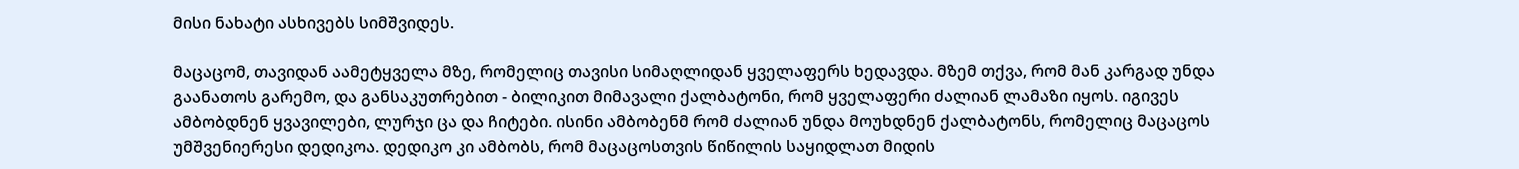მისი ნახატი ასხივებს სიმშვიდეს.

მაცაცომ, თავიდან აამეტყველა მზე, რომელიც თავისი სიმაღლიდან ყველაფერს ხედავდა. მზემ თქვა, რომ მან კარგად უნდა გაანათოს გარემო, და განსაკუთრებით - ბილიკით მიმავალი ქალბატონი, რომ ყველაფერი ძალიან ლამაზი იყოს. იგივეს ამბობდნენ ყვავილები, ლურჯი ცა და ჩიტები. ისინი ამბობენმ რომ ძალიან უნდა მოუხდნენ ქალბატონს, რომელიც მაცაცოს უმშვენიერესი დედიკოა. დედიკო კი ამბობს, რომ მაცაცოსთვის წიწილის საყიდლათ მიდის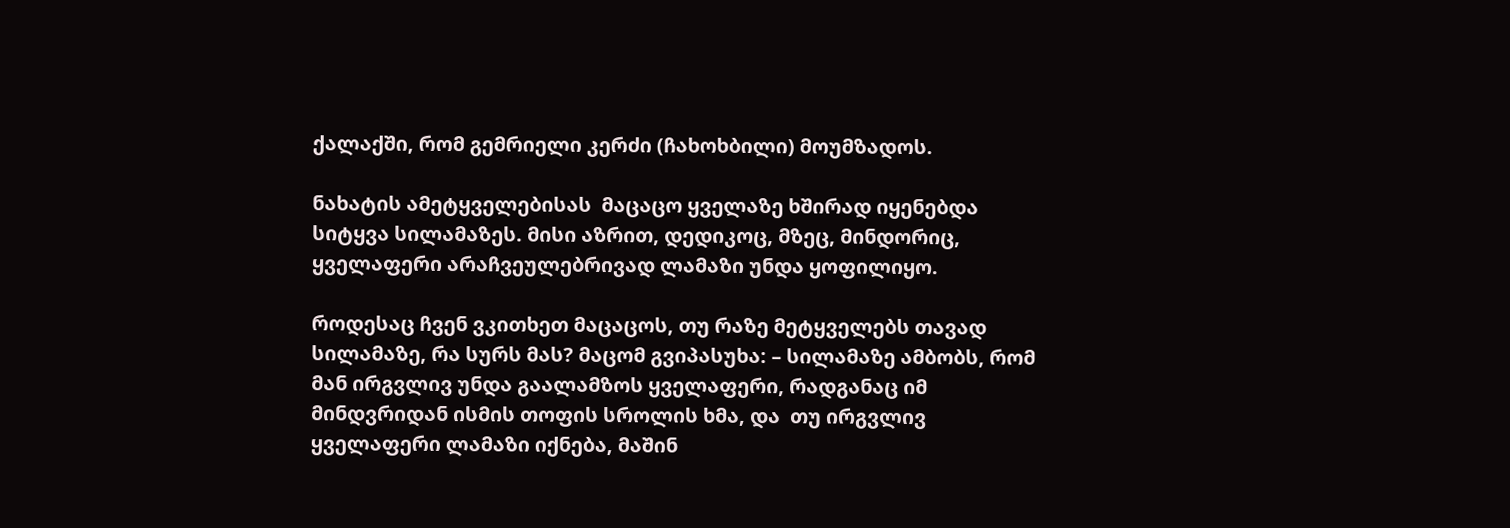ქალაქში, რომ გემრიელი კერძი (ჩახოხბილი) მოუმზადოს.

ნახატის ამეტყველებისას  მაცაცო ყველაზე ხშირად იყენებდა სიტყვა სილამაზეს. მისი აზრით, დედიკოც, მზეც, მინდორიც, ყველაფერი არაჩვეულებრივად ლამაზი უნდა ყოფილიყო.

როდესაც ჩვენ ვკითხეთ მაცაცოს, თუ რაზე მეტყველებს თავად სილამაზე, რა სურს მას? მაცომ გვიპასუხა: – სილამაზე ამბობს, რომ მან ირგვლივ უნდა გაალამზოს ყველაფერი, რადგანაც იმ მინდვრიდან ისმის თოფის სროლის ხმა, და  თუ ირგვლივ ყველაფერი ლამაზი იქნება, მაშინ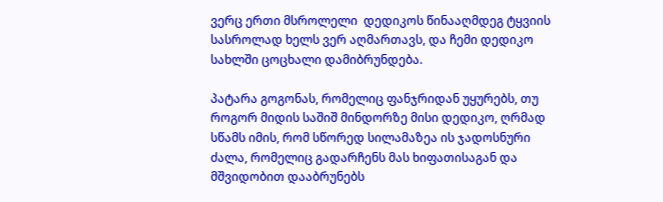ვერც ერთი მსროლელი  დედიკოს წინააღმდეგ ტყვიის სასროლად ხელს ვერ აღმართავს, და ჩემი დედიკო სახლში ცოცხალი დამიბრუნდება.

პატარა გოგონას, რომელიც ფანჯრიდან უყურებს, თუ როგორ მიდის საშიშ მინდორზე მისი დედიკო, ღრმად სწამს იმის, რომ სწორედ სილამაზეა ის ჯადოსნური ძალა, რომელიც გადარჩენს მას ხიფათისაგან და მშვიდობით დააბრუნებს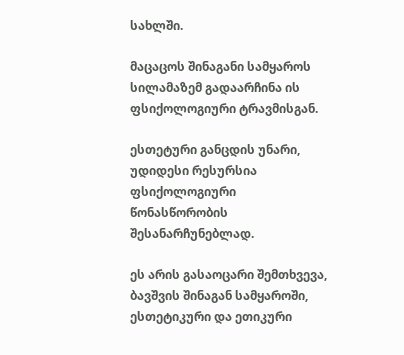სახლში.

მაცაცოს შინაგანი სამყაროს  სილამაზემ გადაარჩინა ის ფსიქოლოგიური ტრავმისგან.

ესთეტური განცდის უნარი, უდიდესი რესურსია ფსიქოლოგიური წონასწორობის შესანარჩუნებლად.

ეს არის გასაოცარი შემთხვევა, ბავშვის შინაგან სამყაროში, ესთეტიკური და ეთიკური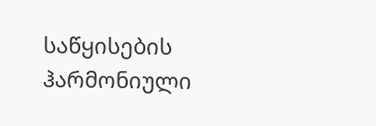საწყისების ჰარმონიული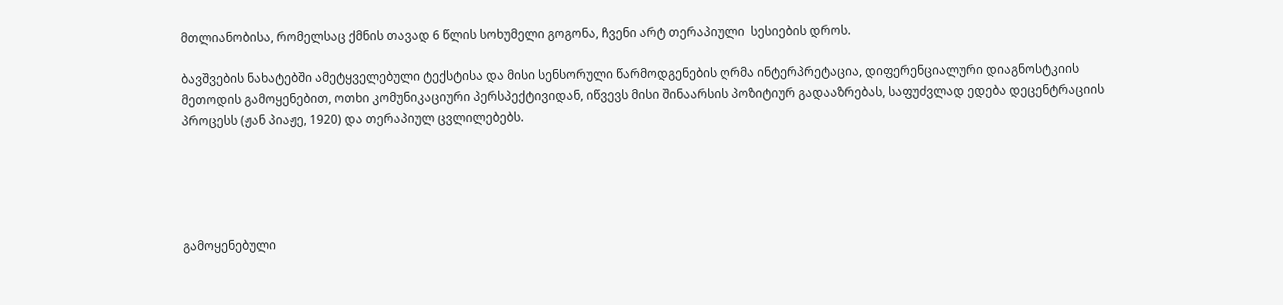მთლიანობისა, რომელსაც ქმნის თავად 6 წლის სოხუმელი გოგონა, ჩვენი არტ თერაპიული  სესიების დროს.

ბავშვების ნახატებში ამეტყველებული ტექსტისა და მისი სენსორული წარმოდგენების ღრმა ინტერპრეტაცია, დიფერენციალური დიაგნოსტკიის მეთოდის გამოყენებით, ოთხი კომუნიკაციური პერსპექტივიდან, იწვევს მისი შინაარსის პოზიტიურ გადააზრებას, საფუძვლად ედება დეცენტრაციის პროცესს (ჟან პიაჟე, 1920) და თერაპიულ ცვლილებებს.





გამოყენებული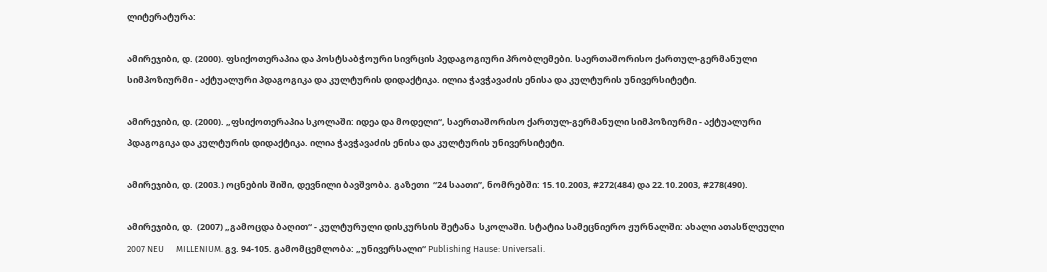ლიტერატურა:

ამირეჯიბი, დ. (2000). ფსიქოთერაპია და პოსტსაბჭოური სივრცის პედაგოგიური პრობლემები. საერთაშორისო ქართულ-გერმანული სიმპოზიურმი - აქტუალური პდაგოგიკა და კულტურის დიდაქტიკა. ილია ჭავჭავაძის ენისა და კულტურის უნივერსიტეტი.

ამირეჯიბი, დ. (2000). „ფსიქოთერაპია სკოლაში: იდეა და მოდელი“, საერთაშორისო ქართულ-გერმანული სიმპოზიურმი - აქტუალური პდაგოგიკა და კულტურის დიდაქტიკა. ილია ჭავჭავაძის ენისა და კულტურის უნივერსიტეტი.

ამირეჯიბი, დ. (2003.) ოცნების შიში, დევნილი ბავშვობა. გაზეთი  “24 საათი”, ნომრებში: 15.10.2003, #272(484) და 22.10.2003, #278(490).

ამირეჯიბი, დ.  (2007) „გამოცდა ბაღით“ - კულტურული დისკურსის შეტანა  სკოლაში. სტატია სამეცნიერო ჟურნალში: ახალი ათასწლეული 2007 NEU      MILLENIUM. გვ. 94-105. გამომცემლობა: „უნივერსალი“ Publishing Hause: Universali.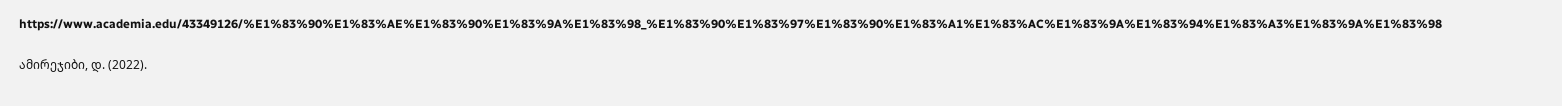https://www.academia.edu/43349126/%E1%83%90%E1%83%AE%E1%83%90%E1%83%9A%E1%83%98_%E1%83%90%E1%83%97%E1%83%90%E1%83%A1%E1%83%AC%E1%83%9A%E1%83%94%E1%83%A3%E1%83%9A%E1%83%98

ამირეჯიბი, დ. (2022).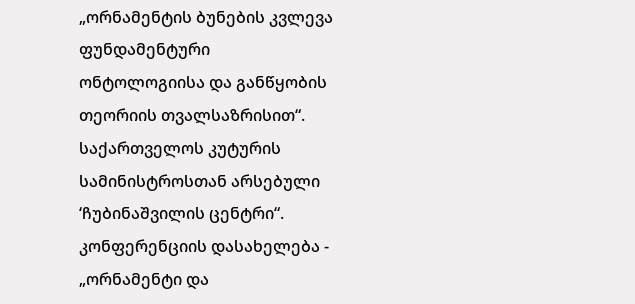„ორნამენტის ბუნების კვლევა ფუნდამენტური ონტოლოგიისა და განწყობის თეორიის თვალსაზრისით“. საქართველოს კუტურის სამინისტროსთან არსებული ‘ჩუბინაშვილის ცენტრი“. კონფერენციის დასახელება - „ორნამენტი და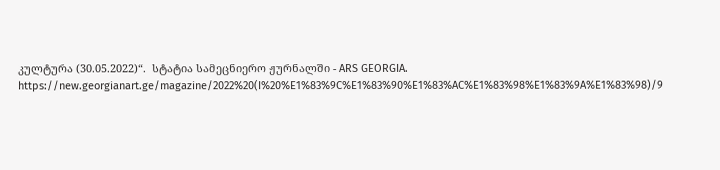კულტურა (30.05.2022)“.  სტატია სამეცნიერო ჟურნალში - ARS GEORGIA. https://new.georgianart.ge/magazine/2022%20(I%20%E1%83%9C%E1%83%90%E1%83%AC%E1%83%98%E1%83%9A%E1%83%98)/9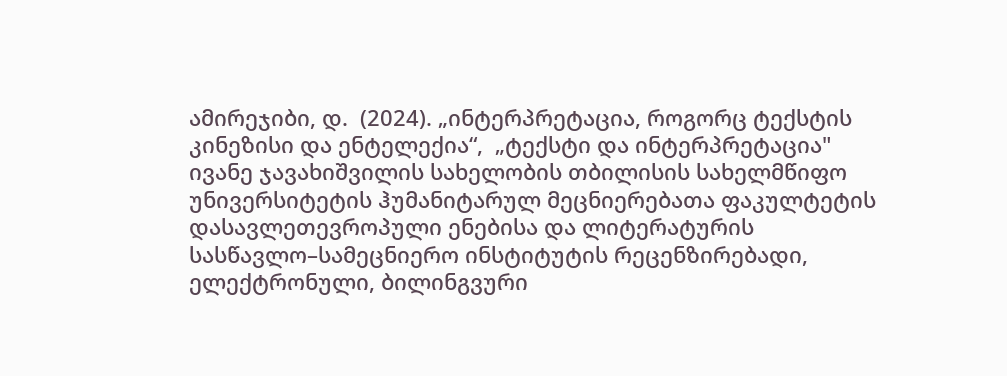ამირეჯიბი, დ.  (2024). „ინტერპრეტაცია, როგორც ტექსტის კინეზისი და ენტელექია“,  „ტექსტი და ინტერპრეტაცია" ივანე ჯავახიშვილის სახელობის თბილისის სახელმწიფო უნივერსიტეტის ჰუმანიტარულ მეცნიერებათა ფაკულტეტის დასავლეთევროპული ენებისა და ლიტერატურის სასწავლო–სამეცნიერო ინსტიტუტის რეცენზირებადი, ელექტრონული, ბილინგვური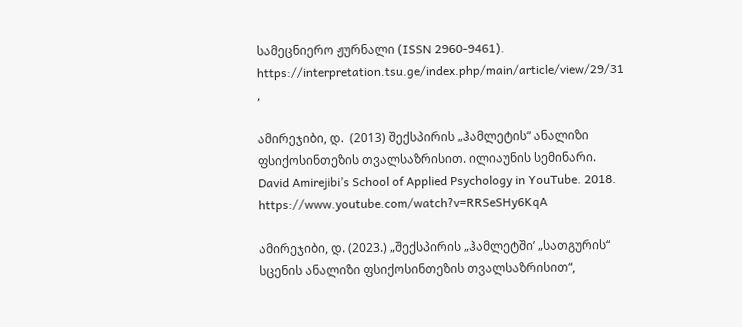სამეცნიერო ჟურნალი (ISSN 2960-9461). https://interpretation.tsu.ge/index.php/main/article/view/29/31 ,

ამირეჯიბი, დ.  (2013) შექსპირის „ჰამლეტის“ ანალიზი ფსიქოსინთეზის თვალსაზრისით. ილიაუნის სემინარი. David Amirejibi’s School of Applied Psychology in YouTube. 2018.   https://www.youtube.com/watch?v=RRSeSHy6KqA

ამირეჯიბი, დ. (2023.) „შექსპირის „ჰამლეტში’ „სათგურის“ სცენის ანალიზი ფსიქოსინთეზის თვალსაზრისით“,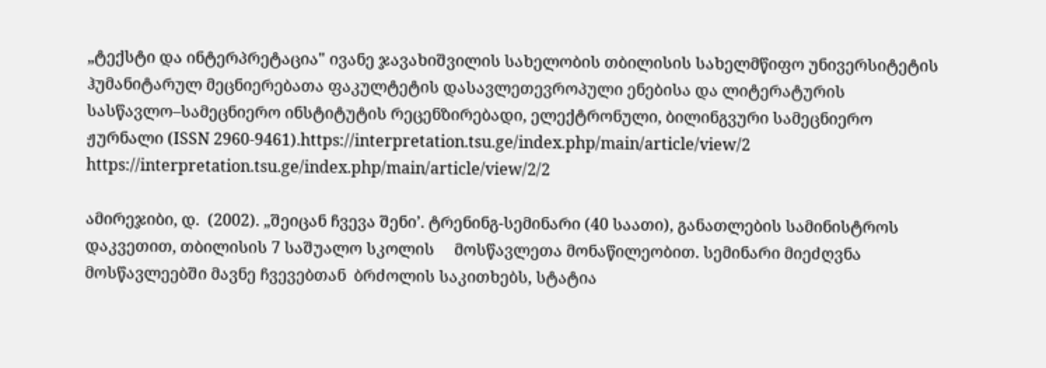„ტექსტი და ინტერპრეტაცია" ივანე ჯავახიშვილის სახელობის თბილისის სახელმწიფო უნივერსიტეტის ჰუმანიტარულ მეცნიერებათა ფაკულტეტის დასავლეთევროპული ენებისა და ლიტერატურის სასწავლო–სამეცნიერო ინსტიტუტის რეცენზირებადი, ელექტრონული, ბილინგვური სამეცნიერო ჟურნალი (ISSN 2960-9461).https://interpretation.tsu.ge/index.php/main/article/view/2 https://interpretation.tsu.ge/index.php/main/article/view/2/2

ამირეჯიბი, დ.  (2002). „შეიცან ჩვევა შენი’. ტრენინგ-სემინარი (40 საათი), განათლების სამინისტროს დაკვეთით, თბილისის 7 საშუალო სკოლის     მოსწავლეთა მონაწილეობით. სემინარი მიეძღვნა მოსწავლეებში მავნე ჩვევებთან  ბრძოლის საკითხებს, სტატია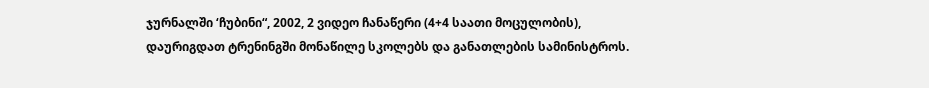ჯურნალში ‘ჩუბინი“, 2002, 2 ვიდეო ჩანაწერი (4+4 საათი მოცულობის), დაურიგდათ ტრენინგში მონაწილე სკოლებს და განათლების სამინისტროს.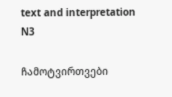text and interpretation N3

ჩამოტვირთვები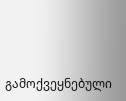გამოქვეყნებული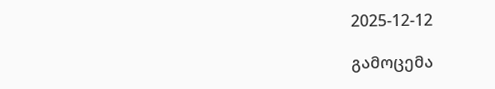2025-12-12

გამოცემა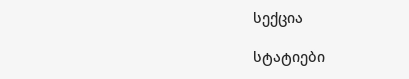სექცია

სტატიები